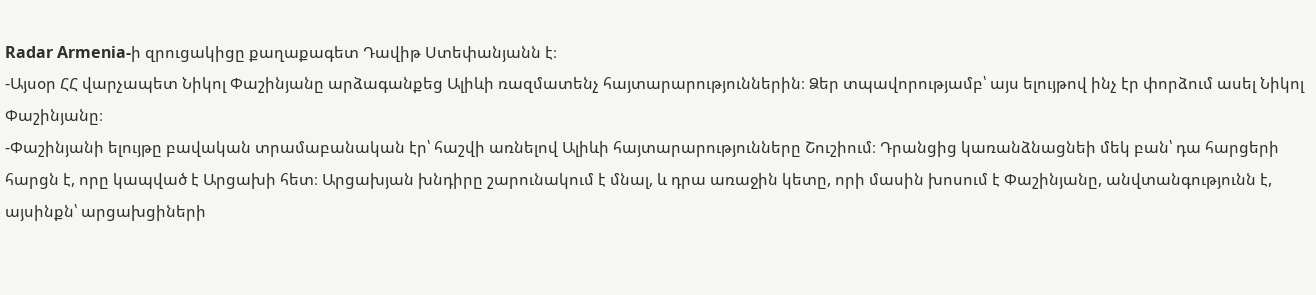Radar Armenia-ի զրուցակիցը քաղաքագետ Դավիթ Ստեփանյանն է։
-Այսօր ՀՀ վարչապետ Նիկոլ Փաշինյանը արձագանքեց Ալիևի ռազմատենչ հայտարարություններին։ Ձեր տպավորությամբ՝ այս ելույթով ինչ էր փորձում ասել Նիկոլ Փաշինյանը։
-Փաշինյանի ելույթը բավական տրամաբանական էր՝ հաշվի առնելով Ալիևի հայտարարությունները Շուշիում։ Դրանցից կառանձնացնեի մեկ բան՝ դա հարցերի հարցն է, որը կապված է Արցախի հետ։ Արցախյան խնդիրը շարունակում է մնալ, և դրա առաջին կետը, որի մասին խոսում է Փաշինյանը, անվտանգությունն է, այսինքն՝ արցախցիների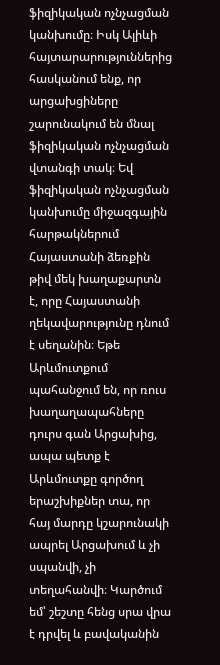ֆիզիկական ոչնչացման կանխումը։ Իսկ Ալիևի հայտարարություններից հասկանում ենք, որ արցախցիները շարունակում են մնալ ֆիզիկական ոչնչացման վտանգի տակ։ Եվ ֆիզիկական ոչնչացման կանխումը միջազգային հարթակներում Հայաստանի ձեռքին թիվ մեկ խաղաքարտն է, որը Հայաստանի ղեկավարությունը դնում է սեղանին։ Եթե Արևմուտքում պահանջում են, որ ռուս խաղաղապահները դուրս գան Արցախից, ապա պետք է Արևմուտքը գործող երաշխիքներ տա, որ հայ մարդը կշարունակի ապրել Արցախում և չի սպանվի, չի տեղահանվի։ Կարծում եմ՝ շեշտը հենց սրա վրա է դրվել և բավականին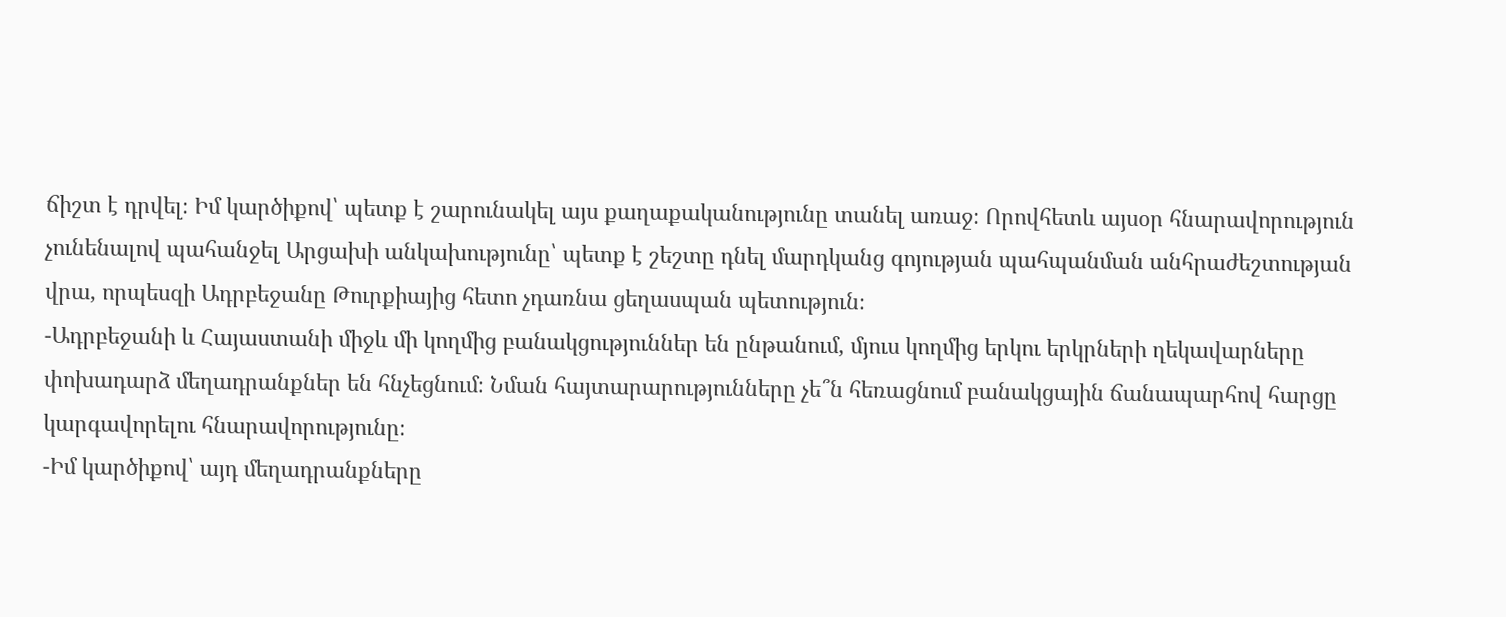ճիշտ է դրվել։ Իմ կարծիքով՝ պետք է շարունակել այս քաղաքականությունը տանել առաջ։ Որովհետև այսօր հնարավորություն չունենալով պահանջել Արցախի անկախությունը՝ պետք է շեշտը դնել մարդկանց գոյության պահպանման անհրաժեշտության վրա, որպեսզի Ադրբեջանը Թուրքիայից հետո չդառնա ցեղասպան պետություն։
-Ադրբեջանի և Հայաստանի միջև մի կողմից բանակցություններ են ընթանում, մյուս կողմից երկու երկրների ղեկավարները փոխադարձ մեղադրանքներ են հնչեցնում։ Նման հայտարարությունները չե՞ն հեռացնում բանակցային ճանապարհով հարցը կարգավորելու հնարավորությունը։
-Իմ կարծիքով՝ այդ մեղադրանքները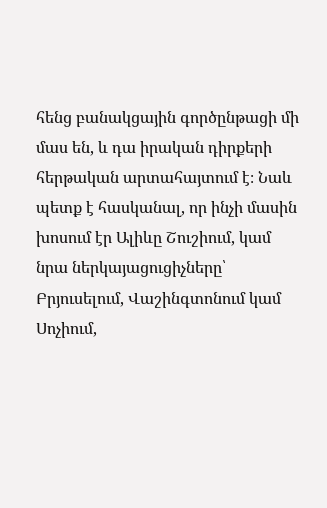հենց բանակցային գործընթացի մի մաս են, և դա իրական դիրքերի հերթական արտահայտում է։ Նաև պետք է հասկանալ, որ ինչի մասին խոսում էր Ալիևը Շուշիում, կամ նրա ներկայացուցիչները՝ Բրյուսելում, Վաշինգտոնում կամ Սոչիում,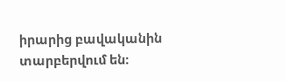իրարից բավականին տարբերվում են։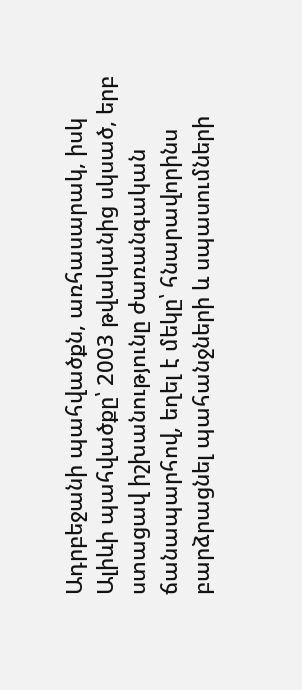Ադրբեջանի պահվածքն, առհասարակ, իսկ Ալիևի պահվածքը՝ 2003 թվականից սկսած, երբ ստացավ իշխանությունը ժառանգական ճանապարհով, եղել է մեկը՝ հնարավորինս բարձրացնել պահանջների և սպասումների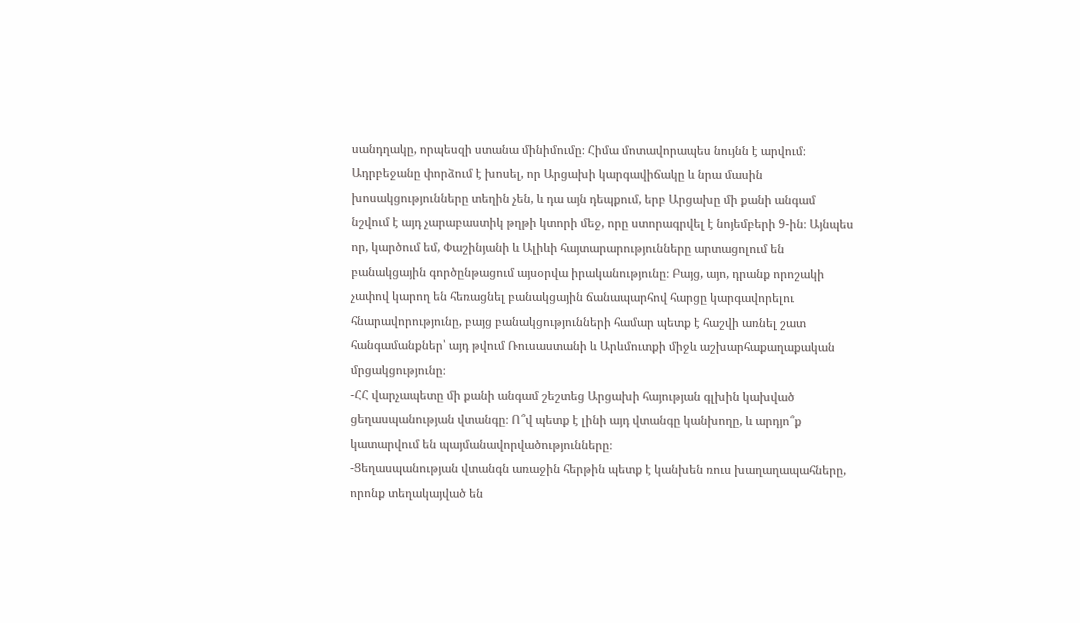սանդղակը, որպեսզի ստանա մինիմումը։ Հիմա մոտավորապես նույնն է արվում։ Ադրբեջանը փորձում է խոսել, որ Արցախի կարգավիճակը և նրա մասին խոսակցությունները տեղին չեն, և դա այն դեպքում, երբ Արցախը մի քանի անգամ նշվում է այդ չարաբաստիկ թղթի կտորի մեջ, որը ստորագրվել է նոյեմբերի 9-ին։ Այնպես որ, կարծում եմ, Փաշինյանի և Ալիևի հայտարարությունները արտացոլում են բանակցային գործընթացում այսօրվա իրականությունը։ Բայց, այո, դրանք որոշակի չափով կարող են հեռացնել բանակցային ճանապարհով հարցը կարգավորելու հնարավորությունը, բայց բանակցությունների համար պետք է հաշվի առնել շատ հանգամանքներ՝ այդ թվում Ռուսաստանի և Արևմուտքի միջև աշխարհաքաղաքական մրցակցությունը։
-ՀՀ վարչապետը մի քանի անգամ շեշտեց Արցախի հայության գլխին կախված ցեղասպանության վտանգը։ Ո՞վ պետք է լինի այդ վտանգը կանխողը, և արդյո՞ք կատարվում են պայմանավորվածությունները։
-Ցեղասպանության վտանգն առաջին հերթին պետք է կանխեն ռուս խաղաղապահները, որոնք տեղակայված են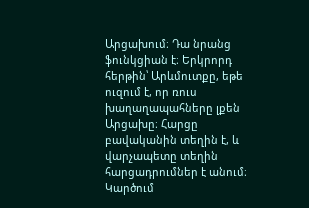Արցախում։ Դա նրանց ֆունկցիան է։ Երկրորդ հերթին՝ Արևմուտքը, եթե ուզում է, որ ռուս խաղաղապահները լքեն Արցախը։ Հարցը բավականին տեղին է, և վարչապետը տեղին հարցադրումներ է անում։ Կարծում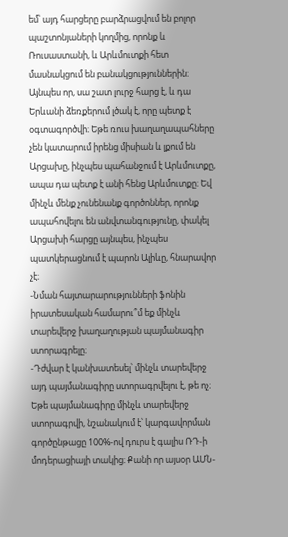եմ՝ այդ հարցերը բարձրացվում են բոլոր պաշտոնյաների կողմից, որոնք և Ռուսաստանի, և Արևմուտքի հետ մասնակցում են բանակցություններին։ Այնպես որ, սա շատ լուրջ հարց է, և դա Երևանի ձեռքերում լծակ է, որը պետք է օգտագործվի։ Եթե ռուս խաղաղապահները չեն կատարում իրենց միսիան և լքում են Արցախը, ինչպես պահանջում է Արևմուտքը, ապա դա պետք է անի հենց Արևմուտքը։ Եվ մինչև մենք չունենանք գործոններ, որոնք ապահովելու են անվտանգությունը, փակել Արցախի հարցը այնպես, ինչպես պատկերացնում է պարոն Ալիևը, հնարավոր չէ։
-Նման հայտարարությունների ֆոնին իրատեսական համարու՞մ եք մինչև տարեվերջ խաղաղության պայմանագիր ստորագրելը։
-Դժվար է կանխատեսել՝ մինչև տարեվերջ այդ պայմանագիրը ստորագրվելու է, թե ոչ։ Եթե պայմանագիրը մինչև տարեվերջ ստորագրվի, նշանակում է՝ կարգավորման գործընթացը 100%-ով դուրս է գալիս ՌԴ-ի մոդերացիայի տակից։ Քանի որ այսօր ԱՄՆ-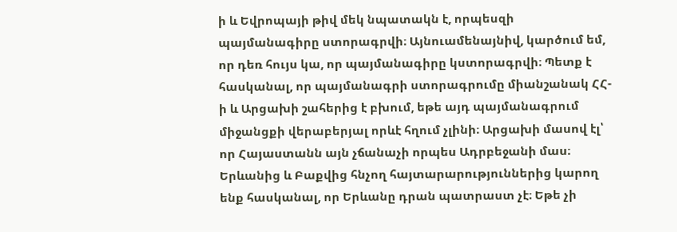ի և Եվրոպայի թիվ մեկ նպատակն է, որպեսզի պայմանագիրը ստորագրվի։ Այնուամենայնիվ, կարծում եմ, որ դեռ հույս կա, որ պայմանագիրը կստորագրվի։ Պետք է հասկանալ, որ պայմանագրի ստորագրումը միանշանակ ՀՀ-ի և Արցախի շահերից է բխում, եթե այդ պայմանագրում միջանցքի վերաբերյալ որևէ հղում չլինի։ Արցախի մասով էլ՝ որ Հայաստանն այն չճանաչի որպես Ադրբեջանի մաս։ Երևանից և Բաքվից հնչող հայտարարություններից կարող ենք հասկանալ, որ Երևանը դրան պատրաստ չէ։ Եթե չի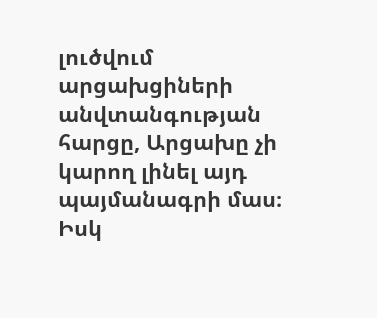լուծվում արցախցիների անվտանգության հարցը, Արցախը չի կարող լինել այդ պայմանագրի մաս։ Իսկ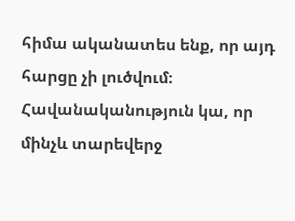հիմա ականատես ենք, որ այդ հարցը չի լուծվում։ Հավանականություն կա, որ մինչև տարեվերջ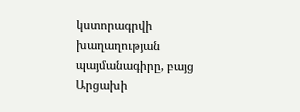կստորագրվի խաղաղության պայմանագիրը, բայց Արցախի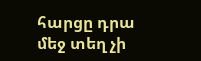հարցը դրա մեջ տեղ չի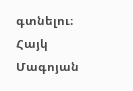գտնելու։
Հայկ Մագոյան